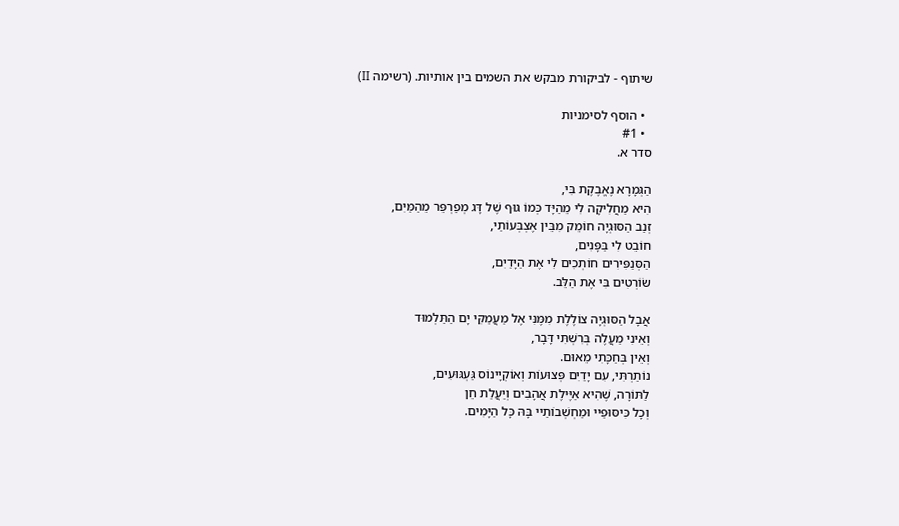שיתוף - לביקורת מבקש את השמים בין אותיות. (רשימה II)

  • הוסף לסימניות
  • #1
סדר א.

הַגְּמָרָא נֶאֱבֶקֶת בִּי,
הִיא מַחֲלִיקָה לִי מֵהַיָּד כְּמוֹ גּוּף שֶׁל דָּג מְפַרְפֵּר מֵהַמַּיִם,
זְנַב הַסּוּגְיָה חוֹמֵק מִבֵּין אֶצְבְּעוֹתַי,
חוֹבֵט לִי בַּפָּנִים,
הַסְּנַפִּירִים חוֹתְכִים לִי אֶת הַיָּדַיִם,
שׂוֹרְטִים בִּי אֶת הַלֵּב.

אֲבָל הַסּוּגְיָה צוֹלֶלֶת מִמֶּנִּי אֶל מַעֲמַקִּי יָם הַתַּלְמוּד
וְאֵינִי מַעֲלֶה בְּרִשְׁתִּי דָּבָר,
וְאֵין בְּחַכָּתִי מֵאוּם.
נוֹתַרְתִּי, עִם יָדַיִם פְּצוּעוֹת וְאוֹקְיָינוֹס גַּעְגּוּעִים,
לַתּוֹרָה, שֶׁהִיא אַיֶּילֶת אֲהָבִים וְיַעֲלַת חֵן
וְכָל כִּיסּוּפַיי וּמַחְשְׁבוֹתַיי בָּהּ כָּל הַיָּמִים.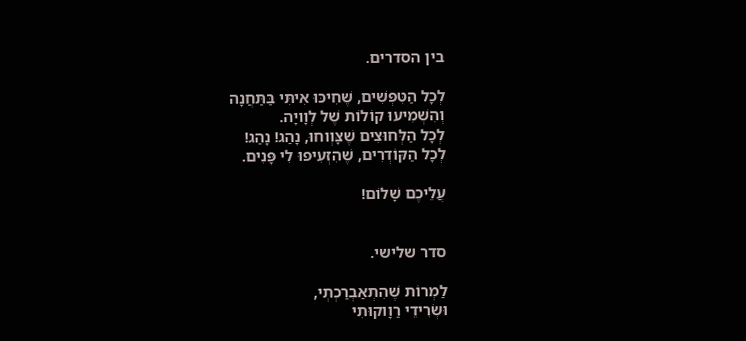בין הסדרים.

לְכָל הַטִּפְּשִׁים, שֶׁחִיכּוּ אִיתִּי בַּתַּחֲנָה
וְהִשְׁמִיעוּ קוֹלוֹת שֶׁל לְוָויָה.
לְכָל הַלְּחוּצִים שֶׁצָּוְוחוּ, נָהַג! נָהַג!
לְכָל הַקּוֹדְרִים, שֶׁהִזְעִיפוּ לִי פָּנִים.

עֲלֵיכֶם שָׁלוֹם!


סדר שלישי.

לַמְרוֹת שֶׁהִתְאַבְרַכְתְי,
וּשְׂרִידֵי רַוָוקוּתִי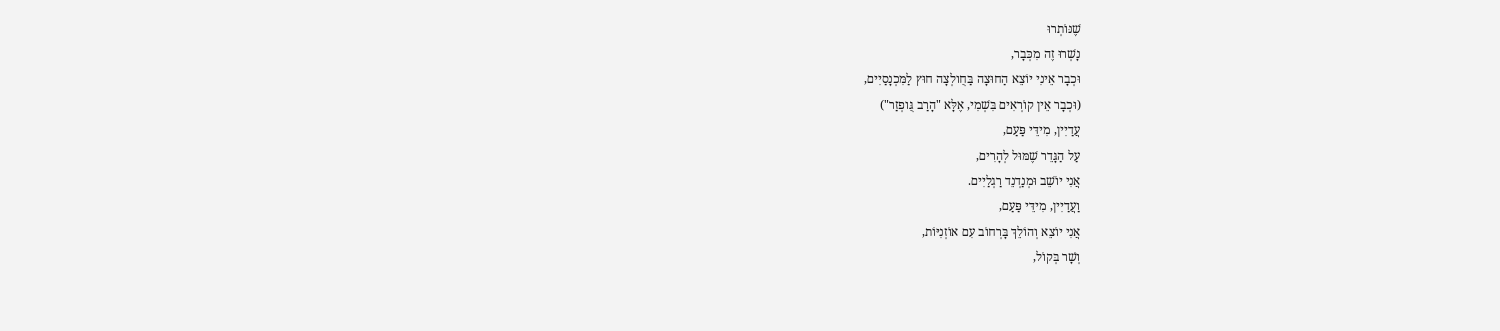שֶׁנּוֹתְרוּ
נָשְׁרוּ זֶה מִכְּבָר,
וּכְבָר אֵינִי יוֹצֵא הַחוּצָה בַּחֻולְצָה חוּץ לַמִּכְנָסַיִים,
(וּכְבָר אֵין קוֹרְאִים בִּשְׁמִי, אֶלָּא "הָרַב גֻּופְזַר")
עֲדַיִין, מִידֵּי פַּעַם,
עַל הַגָּדֵר שֶׁמּוּל לְהָרִים,
אֲנִי יוֹשֵׁב וּמְנַדְנֵד רַגְלַיִים.
וַעֲדַיִין, מִידֵּי פַּעַם,
אֲנִי יוֹצֵא וְהוֹלֵךְ בָּרְחוֹב עִם אוֹזְנִיּוֹת,
וְשָׁר בְּקוֹל,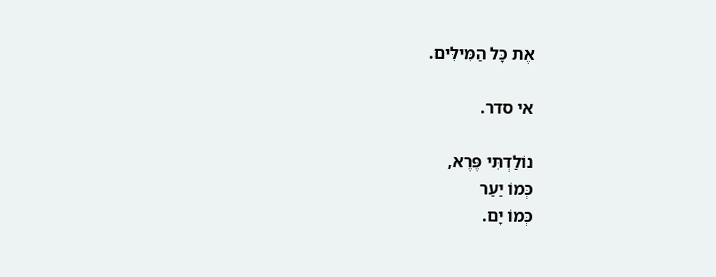אֶת כָּל הַמִּילִּים.

אי סדר.

נוֹלַדְתִּי פֶּרֶא,
כְּמוֹ יַעַר
כְּמוֹ יָם.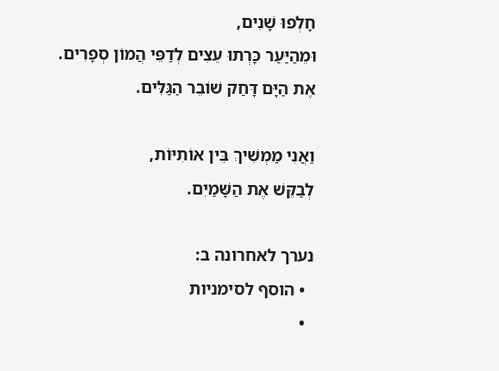חָלְפוּ שָׁנִים,
וּמֵהַיַּעַר כָּרְתוּ עֵצִים לְדַפֵּי הֲמוֹן סְפָרִים.
אֶת הַיָּם דָּחַק שׁוֹבֵר הַגַּלִּים.

וַאֲנִי מַמְשִׁיךְ בֵּין אוֹתִיּוֹת,
לְבַקֵּשׁ אֶת הַשָּׁמַיִם.

נערך לאחרונה ב:
  • הוסף לסימניות
  •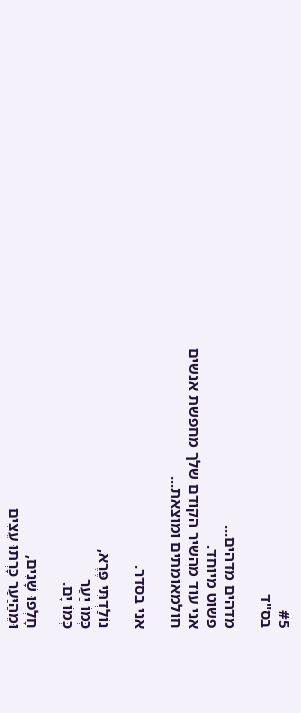#5
בס"ד

מדהים מדהים...
פשוט מיוחד.
אני עוד מהשיר הקודם שלך מחפשת אנשים חולמאומתים ומוצאת...

אני בסדר.

נוֹלַדְתִּי פֶּרֶא,
כְּמוֹ יַעַר
כְּמוֹ יָם.

חָלְפוּ שָׁנִים,
וּמֵהַיַּעַר כָּרְתוּ עֵצִים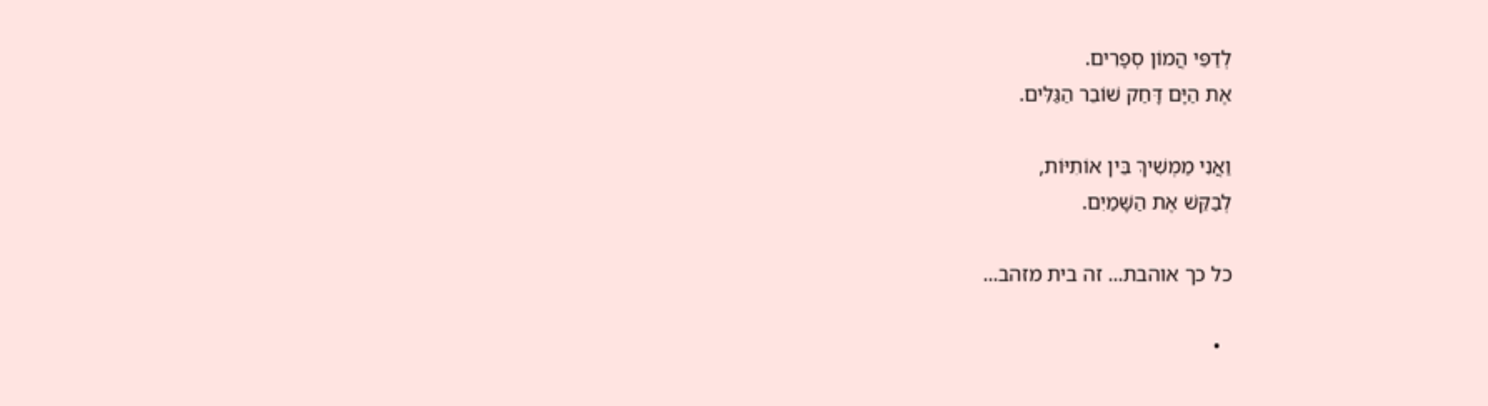לְדַפֵּי הֲמוֹן סְפָרִים.
אֶת הַיָּם דָּחַק שׁוֹבֵר הַגַּלִּים.

וַאֲנִי מַמְשִׁיךְ בֵּין אוֹתִיּוֹת,
לְבַקֵּשׁ אֶת הַשָּׁמַיִם.

כל כך אוהבת... זה בית מזהב...

  •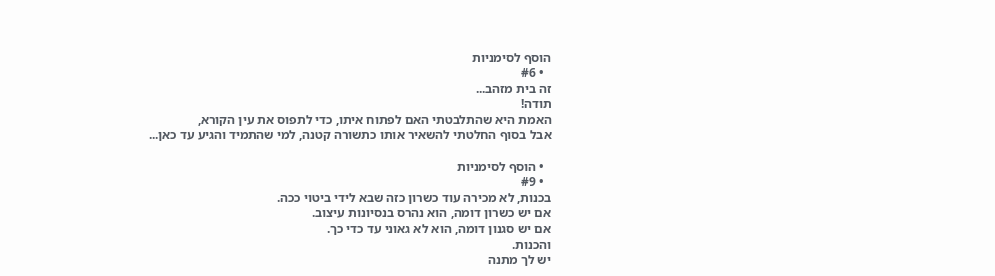הוסף לסימניות
  • #6
זה בית מזהב...
תודה!
האמת היא שהתלבטתי האם לפתוח איתו, כדי לתפוס את עין הקורא,
אבל בסוף החלטתי להשאיר אותו כתשורה קטנה, למי שהתמיד והגיע עד כאן...

  • הוסף לסימניות
  • #9
בכנות, לא מכירה עוד כשרון כזה שבא לידי ביטוי ככה.
אם יש כשרון דומה, הוא נהרס בנסיונות עיצוב.
אם יש סגנון דומה, הוא לא גאוני עד כדי כך.
והכנות.
יש לך מתנה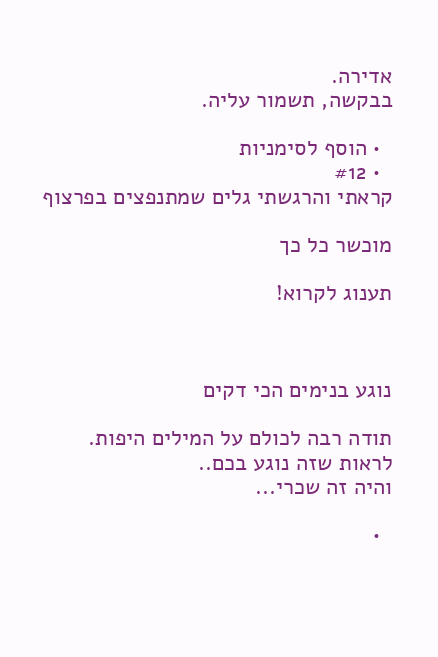אדירה.
בבקשה, תשמור עליה.

  • הוסף לסימניות
  • #12
קראתי והרגשתי גלים שמתנפצים בפרצוף

מוכשר כל כך

תענוג לקרוא!



נוגע בנימים הכי דקים

תודה רבה לכולם על המילים היפות.
לראות שזה נוגע בכם..
והיה זה שכרי...

  •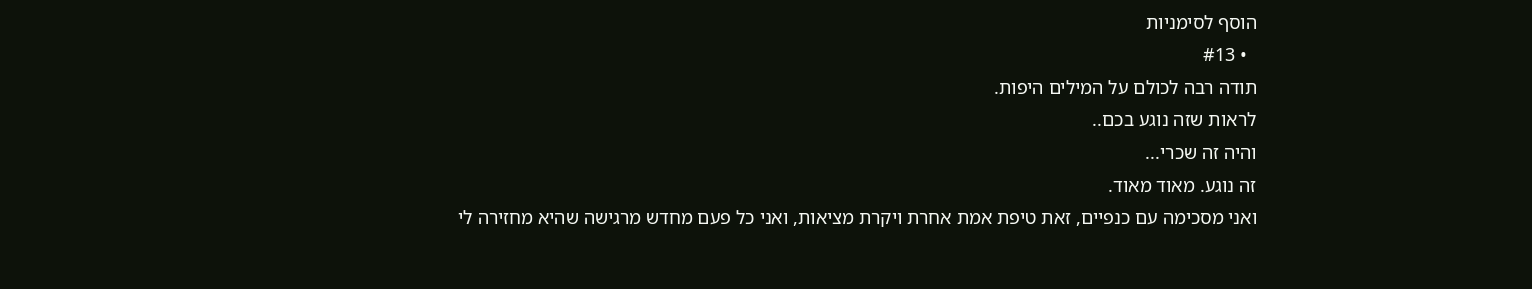הוסף לסימניות
  • #13
תודה רבה לכולם על המילים היפות.
לראות שזה נוגע בכם..
והיה זה שכרי...
זה נוגע. מאוד מאוד.
ואני מסכימה עם כנפיים, זאת טיפת אמת אחרת ויקרת מציאות, ואני כל פעם מחדש מרגישה שהיא מחזירה לי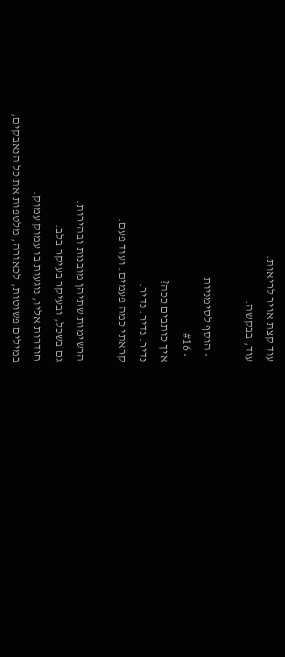עוד קצת אויר לריאות.
עוד, בבקשה.

  • הוסף לסימניות
  • #16
איך כותבים ככה?
נדיר. נדיר. נדיר.
קראתי כמה פעמים. ועוד פעם.

הרשימות שתיהן מובנות ובהירות.
גם בשכל, ובעיקר בעיקר בלב.
חודרות אליו, נוגעות בו עמוק עמוק.
במילים פשוטות, לכאורה, מלטפות את כל הנאבקים,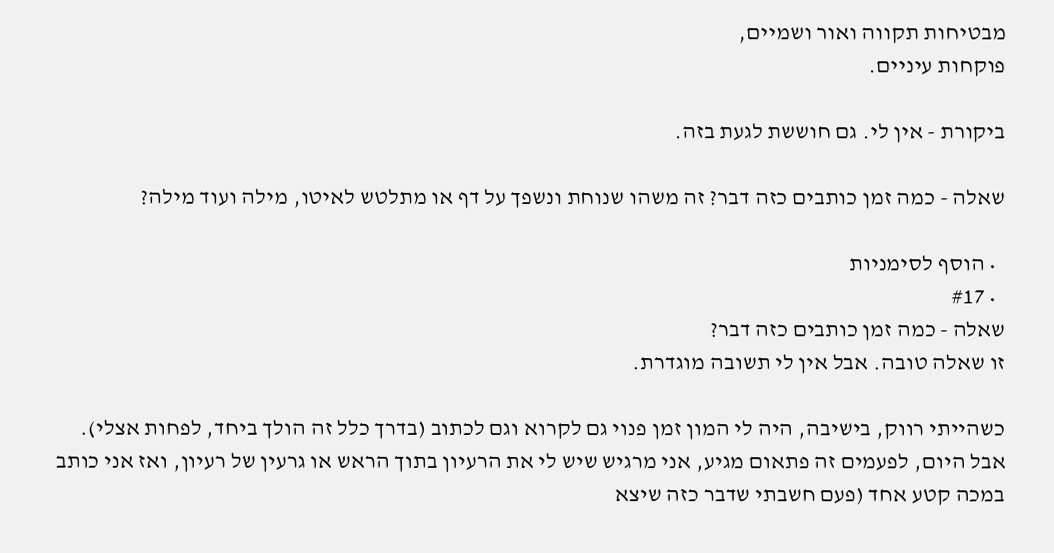מבטיחות תקווה ואור ושמיים,
פוקחות עיניים.

ביקורת - אין לי. גם חוששת לגעת בזה.

שאלה - כמה זמן כותבים כזה דבר? זה משהו שנוחת ונשפך על דף או מתלטש לאיטו, מילה ועוד מילה?

  • הוסף לסימניות
  • #17
שאלה - כמה זמן כותבים כזה דבר?
זו שאלה טובה. אבל אין לי תשובה מוגדרת.

כשהייתי רווק, בישיבה, היה לי המון זמן פנוי גם לקרוא וגם לכתוב (בדרך כלל זה הולך ביחד, לפחות אצלי).
אבל היום, לפעמים זה פתאום מגיע, אני מרגיש שיש לי את הרעיון בתוך הראש או גרעין של רעיון, ואז אני כותב במכה קטע אחד (פעם חשבתי שדבר כזה שיצא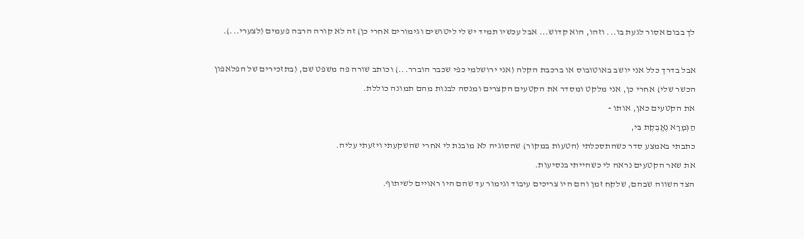לך בבום אסור לגעת בו... וזהו, הוא קדוש... אבל עכשיו תמיד יש לי ליטושים וגימורים אחרי כן) זה לא קורה הרבה פעמים (לצערי...).

אבל בדרך כלל אני יושב באוטובוס או ברכבת הקלה (אני ירושלמי כפי שכבר הוברר...) וכותב שורה פה משפט שם, (בתזכירים של הפלאפון הכשר שלי) אחרי כן, אני מלקט ומסדר את הקטעים הקצרים ומנסה לבנות מהם תמונה כוללת.
את הקטעים כאן, אותו -
הַגְּמָרָא נֶאֱבֶקֶת בִּי,
כתבתי באמצע סדר כשהתסכלתי (הטעות במקור) שהסוגיה לא מובנת לי אחרי שהשקעתי ויזעתי עליה.
את שאר הקטעים נראה לי כשהייתי בנסיעות.
הצד השווה שבהם, שלקח זמן והם היו צריכים עיבוד וגימור עד שהם היו ראויים לשיתוף.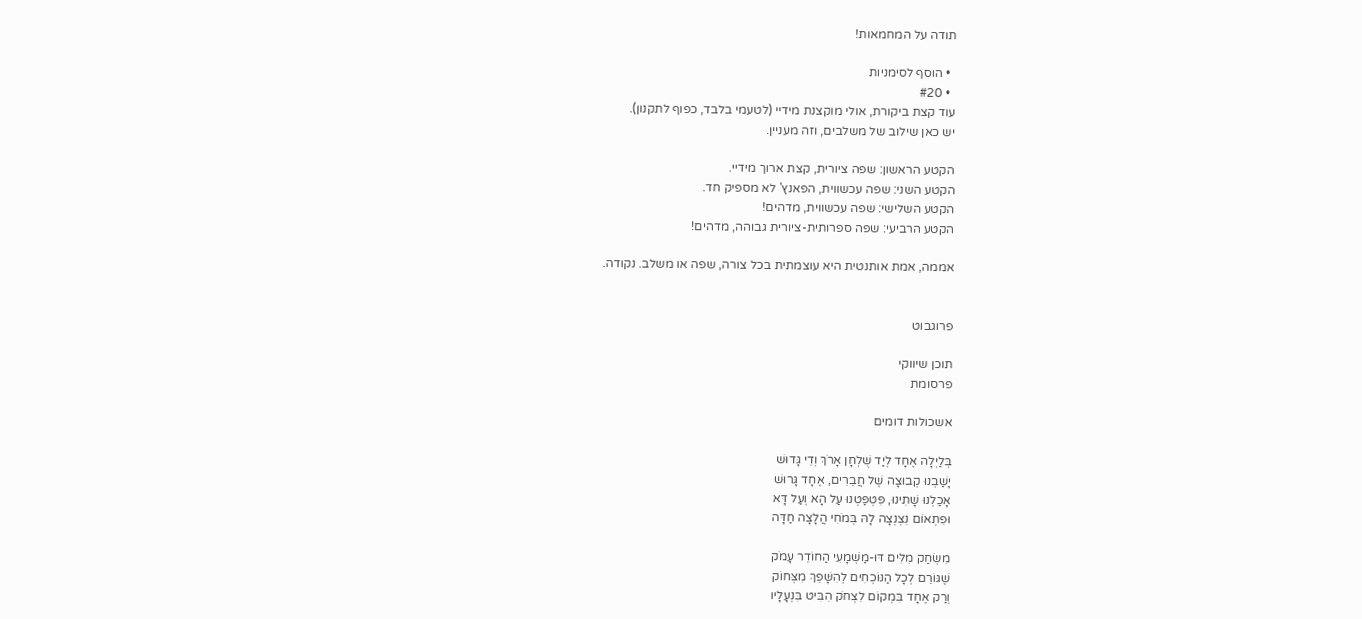תודה על המחמאות!

  • הוסף לסימניות
  • #20
עוד קצת ביקורת, אולי מוקצנת מידיי (לטעמי בלבד, כפוף לתקנון).
יש כאן שילוב של משלבים, וזה מעניין.

הקטע הראשון: שפה ציורית, קצת ארוך מידיי.
הקטע השני: שפה עכשווית, הפאנץ' לא מספיק חד.
הקטע השלישי: שפה עכשווית, מדהים!
הקטע הרביעי: שפה ספרותית-ציורית גבוהה, מדהים!

אממה, אמת אותנטית היא עוצמתית בכל צורה, שפה או משלב. נקודה.


פרוגבוט

תוכן שיווקי
פרסומת

אשכולות דומים

בְּלַיְלָה אֶחָד לְיַד שֻׁלְחָן אָרֹךְ וְדֵי גָּדוּשׁ
יָשַׁבְנוּ קְבוּצָה שֶׁל חֲבֵרִים, אֶחָד גָּרוּשׁ
אָכַלְנוּ שָׁתִינוּ, פִּטְפַּטְנוּ עַל הָא וְעַל דָּא
וּפִתְאוֹם נִצְנְצָה לָהּ בְּמֹחִי הֲלָצָה חַדָּה

מִשְׂחַק מִלִּים דּוּ-מַשְׁמָעִי הַחוֹדֵר עָמֹק
שֶׁגּוֹרֵם לְכָל הַנּוֹכְחִים לְהִשָּׁפֵךְ מִצְּחוֹק
וְרַק אֶחָד בִּמְקוֹם לִצְחֹק הִבִּיט בִּנְעָלָיו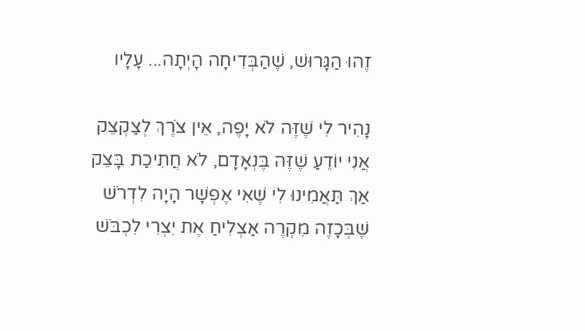זֶהוּ הַגָּרוּשׁ, שֶׁהַבְּדִיחָה הָיְתָה... עָלָיו

נָהִיר לִי שֶׁזֶּה לֹא יָפֶה, אֵין צֹרֶךְ לְצַקְצֵק
אֲנִי יוֹדֵעַ שֶׁזֶּה בֶּנְאָדָם, לֹא חֲתִיכַת בָּצֵק
אַךְ תַּאֲמִינוּ לִי שֶׁאִי אֶפְשָׁר הָיָה לִדְרֹשׁ
שֶׁבְּכָזֶה מִקְרֶה אַצְלִיחַ אֶת יִצְרִי לִכְבֹּשׁ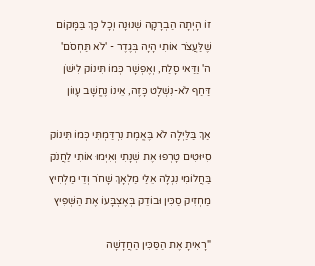זוֹ הָיְתָה הַבְרָקָה שְׁנוּנָה וְכָל כָּךְ בַּמָּקוֹם
שֶׁלַּעֲצֹר אוֹתִי הָיָה בְּגֶדֶר - 'לֹא תַּחְסֹם'
ה' וַדַּאי סָלַח, וְאֶפְשָׁר כְּמוֹ תִּינוֹק לִישֹׁן
דַּחַף לֹא-נִשְׁלָט כָּזֶה, אֵינוֹ נֶחֱשָׁב עָווֹן

אַךְ בַּלַּיְלָה לֹא בֶּאֱמֶת נִרְדַּמְתִּי כְּמוֹ תִּינוֹק
סִיּוּטִים טָרְפוּ אֶת שְׁנָתִי וְאִיְּמוּ אוֹתִי לַחֲנֹק
בַּחֲלוֹמִי נִגְלָה אֵלַי מַלְאָךְ שָׁחֹר וְדֵי מַלְחִיץ
מַחְזִיק סַכִּין וּבוֹדֵק בְּאֶצְבָּעוֹ אֶת הַשְּׁפִּיץ

"רָאִיתָ אֶת הַסַּכִּין הַחֲדָשָׁה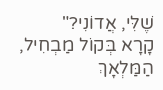שֶׁלִּי, אֲדוֹנִי?"
קָרָא בְּקוֹל מַבְחִיל, הַמַּלְאָךְ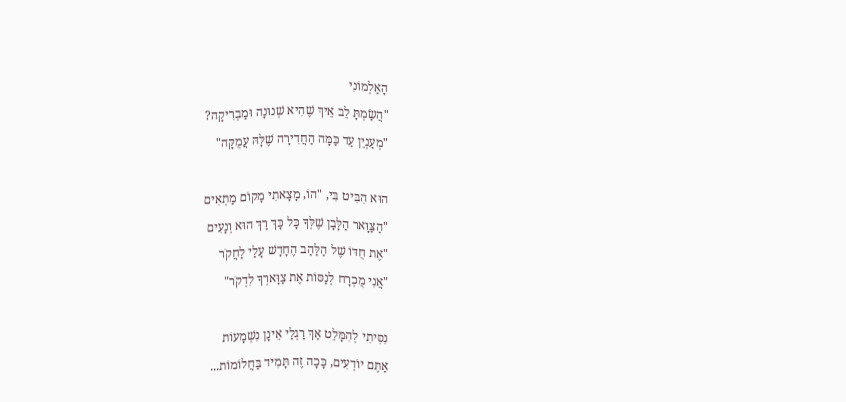הָאַלְמוֹנִי
"הֲשַׂמְתָּ לֵב אֵיךְ שֶׁהִיא שְׁנוּנָה וּמַבְרִיקָה?
"מְעַנְיֵן עַד כַּמָּה הַחֲדִירָה שֶׁלָּהּ עֲמֻקָּה"

הוּא הִבִּיט בִּי, "הוֹ, מָצָאתִי מָקוֹם מַתְאִים
"הַצַּוָּאר הַלָּבָן שֶׁלְּךָ כָּל כָּךְ רַךְ הוּא וְנָעִים
"אֶת חֻדּוֹ שֶׁל הַלַּהַב הֶחָדָשׁ עָלַי לַחֲקֹר
"אֲנִי מֻכְרָח לְנַסּוֹת אֶת צַוָּארְךָ לִדְקֹר"

נִסִּיתִי לְהִמָּלֵט אַךְ רַגְלַי אֵינָן נִשְׁמָעוֹת
אַתֶּם יוֹדְעִים, כָּכָה זֶה תָּמִיד בַּחֲלוֹמוֹת...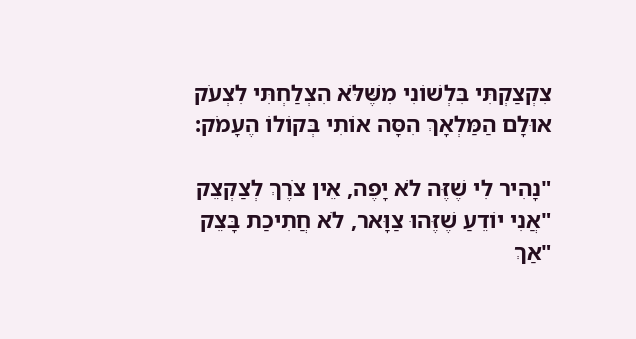צִקְצַקְתִּי בִּלְשׁוֹנִי מִשֶּׁלֹּא הִצְלַחְתִּי לִצְעֹק
אוּלָם הַמַּלְאָךְ הִסָּה אוֹתִי בְּקוֹלוֹ הֶעָמֹק:

"נָהִיר לִי שֶׁזֶּה לֹא יָפֶה, אֵין צֹרֶךְ לְצַקְצֵק
"אֲנִי יוֹדֵעַ שֶׁזֶּהוּ צַוָּאר, לֹא חֲתִיכַת בָּצֵק
"אַךְ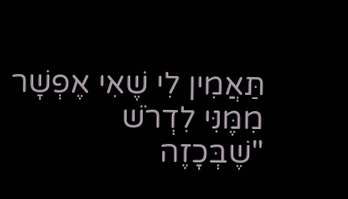תַּאֲמִין לִי שֶׁאִי אֶפְשָׁר מִמֶּנִּי לִדְרֹשׁ
"שֶׁבְּכָזֶה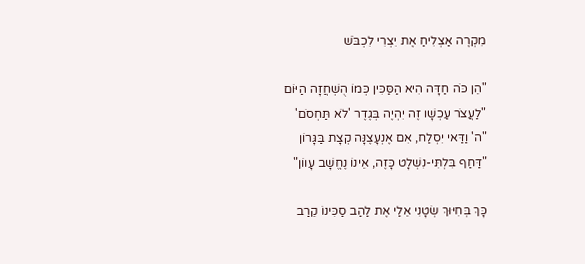מִקְרֶה אַצְלִיחַ אֶת יִצְרִי לִכְבֹּשׁ

"הֵן כֹּה חַדָּה הִיא הַסַּכִּין כְּמוֹ הֻשְׁחֲזָה הַיּוֹם
"לַעֲצֹר עַכְשָׁו זֶה יִהְיֶה בְּגֶדֶר 'לֹא תַּחְסֹם'
"ה' וַדַּאי יִסְלַח, אִם אֶנְעָצֶנָּה קְצָת בַּגָּרוֹן
"דַּחַף בִּלְתִּי-נִשְׁלָט כָּזֶה, אֵינוֹ נֶחֱשָׁב עָווֹן"

כָּךְ בְּחִיּוּךְ שְׂטָנִי אֵלַי אֶת לַהַב סַכִּינוֹ קֵרַב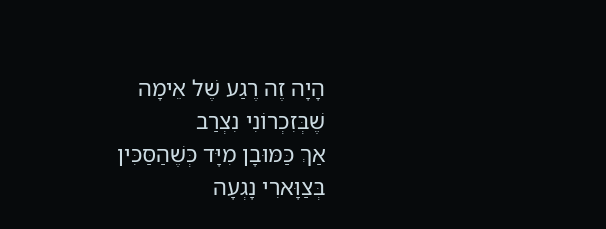הָיָה זֶה רֶגַע שֶׁל אֵימָה שֶׁבְּזִכְרוֹנִי נִצְרַב
אַךְ כַּמּוּבָן מִיָּד כְּשֶׁהַסַּכִּין בְּצַוָּארִי נָגְעָה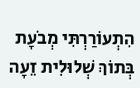הִתְעוֹרַרְתִּי מְבֹעָת בְּתוֹךְ שְׁלוּלִית זֵעָה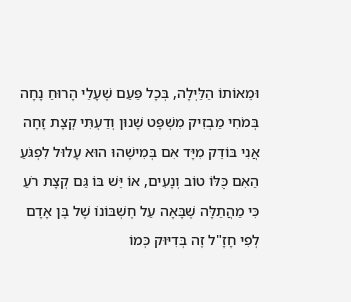וּמֵאוֹתוֹ הַלַּיְלָה, בְּכָל פַּעַם שֶׁעָלַי הָרוּחַ נָחָה
בְּמֹחִי מַבְזִיק מִשְׁפָּט שָׁנוּן וְדַעְתִּי קְצָת זָחָה
אֲנִי בּוֹדֵק מִיָּד אִם בְּמִישֶׁהוּ הוּא עָלוּל לִפְגֹּעַ
הַאִם כֻּלּוֹ טוֹב וְנָעִים, אוֹ יֵּשׁ בּוֹ גַּם קְצָת רֹעַ
כִּי מַהֲתַלָּה שֶׁבָּאָה עַל חֶשְׁבּוֹנוֹ שֶׁל בֶּן אָדָם
לְפִי חָזָ"ל זֶה בְּדִיּוּק כְּמוֹ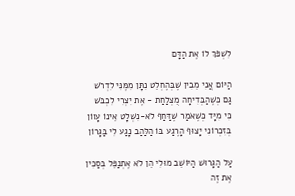לִשְׁפֹּךְ לוֹ אֶת הַדָּם

הַיּוֹם אֲנִי מֵבִין שֶׁבְּהֶחְלֵט נִתָּן מִמֶּנִּי לִדְרֹשׁ
גַּם כְּשֶׁהַבְּדִיחָה מֻצְלַחַת - אֶת יִצְרִי לִכְבֹּשׁ
כִּי מִיָּד כְּשֶׁאֹמַר שֶׁדַּחַף לֹא-נִשְׁלָט אֵינוֹ עָווֹן
בְּזִכְרוֹנִי יָצוּף הָרֶגַע בּוֹ הַלַּהַב נָגַע לִי בַּגָּרוֹן

עַל הַגָּרוּשׁ הַיּוֹשֵׁב מוּלִי הֵן לֹא אֶתְנַפֵּל בְּסַכִּין
אֶת זֶה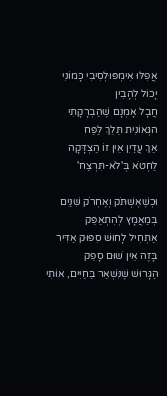אֲפִלּוּ אִימְפּוּלְסִיבִי כָּמוֹנִי יָכוֹל לְהָבִין
חֲבָל אָמְנָם שֶׁהַבְרָקָתִי הגְּאוֹנִית תֵּלֵךְ לַפַּח
אַךְ עֲדַיִן אֵין זוֹ הַצְדָּקָה לַחְטֹא בְּ'לֹא-תִּרְצַח'

וּכְשֶׁאֶשְׁתֹּק וְאֶחְרֹק שִׁנַּיִם בְּמַאֲמָץ לְהִתְאַפֵּק
אַתְחִיל לָחוּשׁ סִפּוּק אַדִּיר בָּזֶה אֵין שׁוּם סָפֵק
הַגָּרוּשׁ שֶׁנִּשְׁאַר בַּחַיִּים, אוֹתִי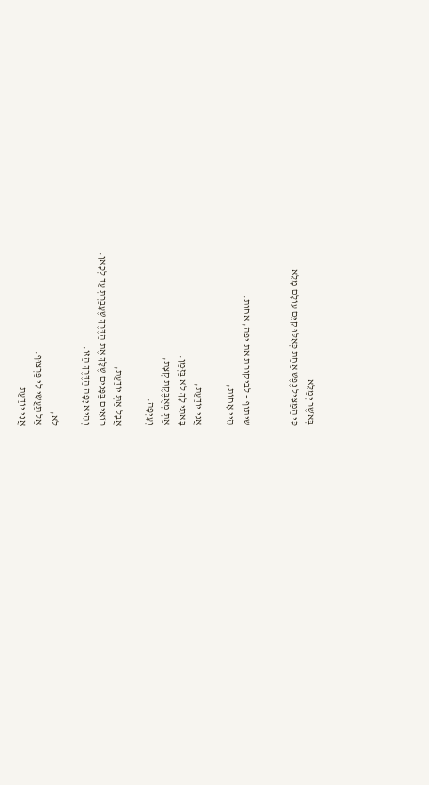בְּאֹשֶׁר יְמַלֵּא
כִּי הַמַּצִּיל נֶפֶשׁ אַחַת כְּאִלּוּ קִיֵּם עוֹלָם מָלֵא


שיתוף - לביקורת את יפה, אחות.
הֵיי אָחוֹת,

אֲנִי יוֹדַעַת,
בָּאתִי לָךְ לֹא בַּזְּמַן.
אַתְּ מְאֻבֶּקֶת קְצָת,
וְעָיְפָה.

אֲבָל אַתְּ יוֹדַעַת,
רוֹאִים בַּפָּנִים שֶׁלָּךְ אֶת הַדֶּרֶךְ שֶׁעָבַרְתְּ עַד לְכָאן.
וְהִיא יָפָה הַדֶּרֶךְ הַזּוֹ.

לֹא,
אַל תַּעֲשִׂי לִי פַּרְצוּף.
אֲנִי יוֹדַעַת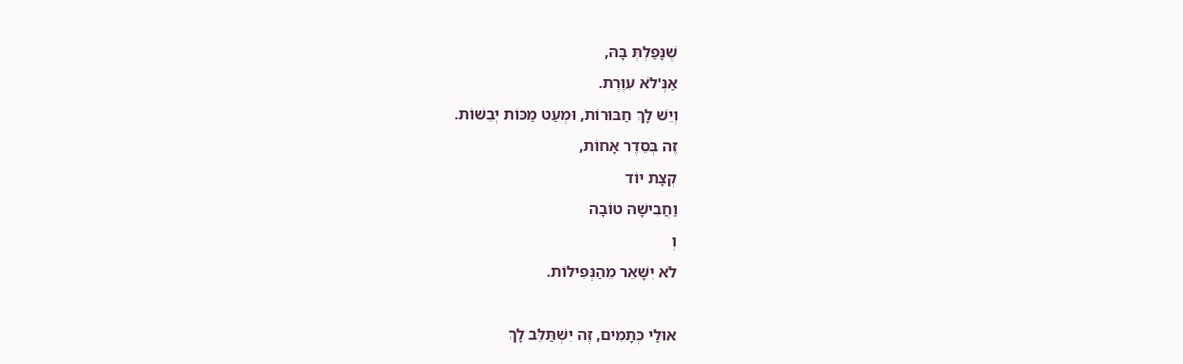שֶׁנָּפַלְתְּ בָּהּ,
אַנְּ'לֹא עִוֶּרֶת.
וְיֵשׁ לָךְ חַבּוּרוֹת, וּמְעַט מַכּוֹת יְבֵשׁוֹת.
זֶה בְּסֵדֶר אָחוֹת,
קְצָת יוֹד
וַחֲבִישָׁה טוֹבָה
וְ
לֹא יִשָּׁאֵר מֵהַנְּפִילוֹת.

אוּלַי כְּתָמִים, זֶה יִשְׁתַּלֵּב לָךְ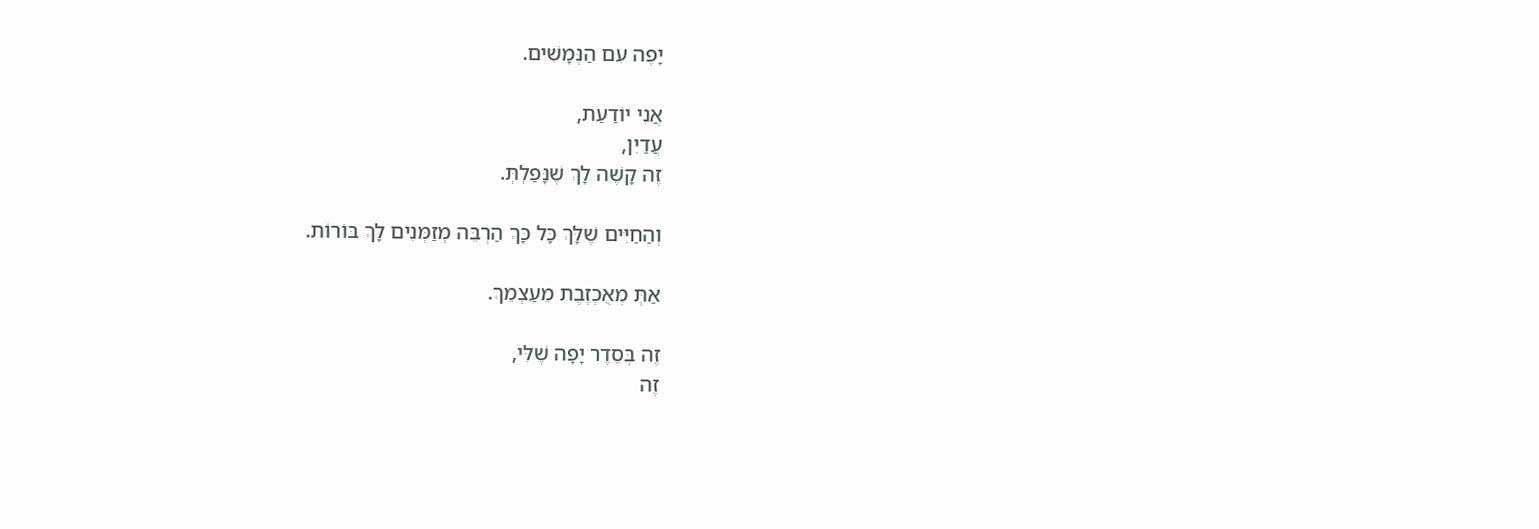יָפֶה עִם הַנְּמָשִׁים.

אֲנִי יוֹדַעַת,
עֲדַיִן,
זֶה קָשֶׁה לָךְ שֶׁנָּפַלְתְּ.

וְהַחַיִּים שֶׁלָּךְ כָּל כָּךְ הַרְבֵּה מְזַמְּנִים לָךְ בּוֹרוֹת.

אַתְּ מְאֻכְזֶבֶת מֵעַצְמֵךְ.

זֶה בְּסֵדֶר יָפָה שֶׁלִּי,
זֶה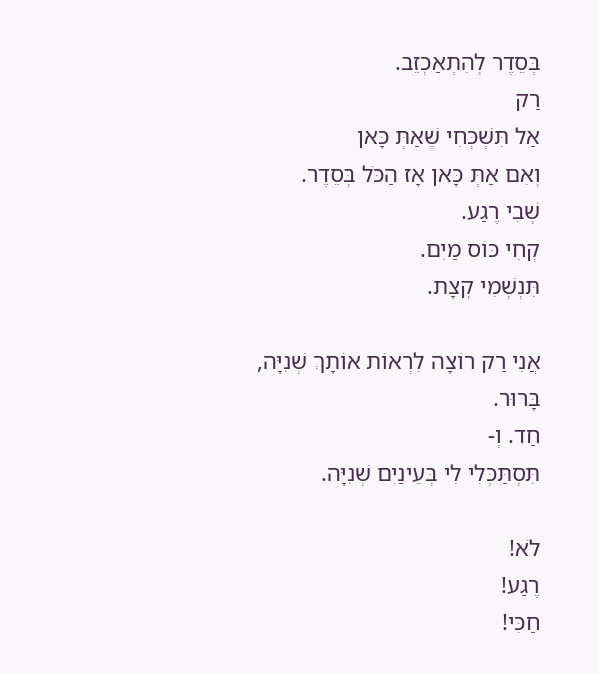בְּסֵדֶר לְהִתְאַכְזֵב.
רַק
אַל תִּשְׁכְּחִי שֶׁאַתְּ כָּאן
וְאִם אַתְּ כָּאן אָז הַכֹּל בְּסֵדֶר.
שְׁבִי רֶגַע.
קְחִי כּוֹס מַיִם.
תִּנְשְׁמִי קְצָת.

אֲנִי רַק רוֹצָה לִרְאוֹת אוֹתָךְ שְׁנִיָּה,
בָּרוּר.
חַד. וְ-
תִּסְתַּכְּלִי לִי בְּעֵינַיִם שְׁנִיָּה.

לֹא!
רֶגַע!
חַכִּי!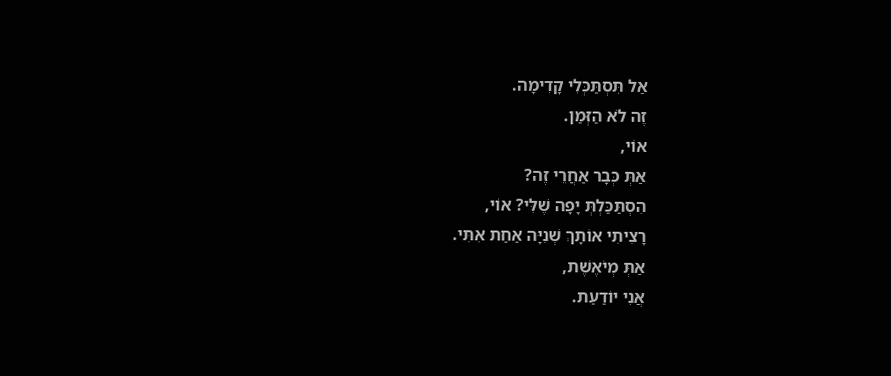אַל תִּסְתַּכְּלִי קָדִימָה.
זֶה לֹא הַזְּמַן.
אוֹי,
אַתְּ כְּבָר אַחֲרֵי זֶה?
הִסְתַּכַּלְתְּ יָפָה שֶׁלִּי? אוֹי,
רָצִיתִי אוֹתָךְ שְׁנִיָּה אַחַת אִתִּי.
אַתְּ מְיֹאֶשֶׁת,
אֲנִי יוֹדַעַת.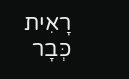רָאִית כְּבָר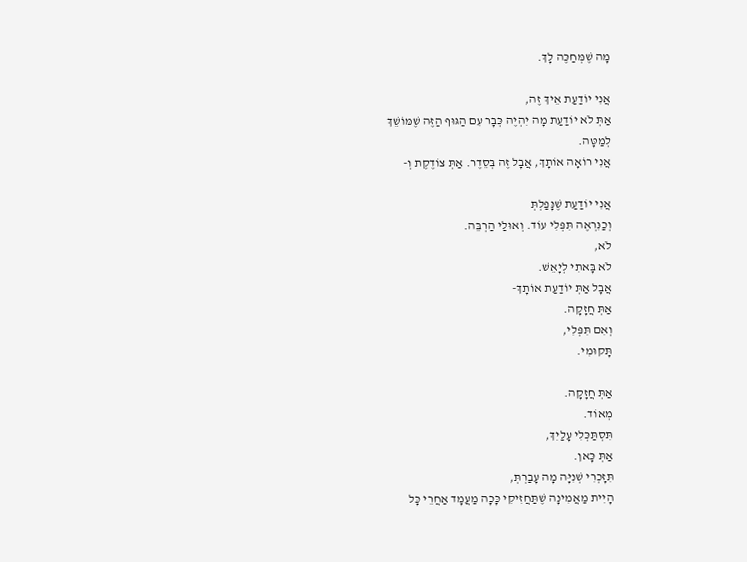מָה שֶׁמְּחַכֶּה לָךְ.

אֲנִי יוֹדַעַת אֵיךְ זֶה,
אַתְּ לֹא יוֹדַעַת מָה יִהְיֶה כְּבָר עִם הַגּוּף הַזֶּה שֶׁמּוֹשֵׁךְ
לְמַטָּה.
אֲנִי רוֹאָה אוֹתָךְ, אֲבָל זֶה בְּסֵדֶר. אַתְּ צוֹדֶקֶת וְ-

אֲנִי יוֹדַעַת שֶׁנָּפַלְתְּ
וְכַנִּרְאֶה תִּפְּלִי עוֹד. וְאוּלַי הַרְבֵּה.
לֹא,
לֹא בָּאתִי לְיָאֵשׁ.
אֲבָל אַתְּ יוֹדַעַת אוֹתָךְ-
אַתְּ חֲזָקָה.
וְאִם תִּפְּלִי,
תָּקוּמִי.

אַתְּ חֲזָקָה.
מְאוֹד.
תִּסְתַּכְּלִי עָלַיִךְ,
אַתְּ כָּאן.
תִּזָּכְרִי שְׁנִיָּה מָה עָבַרְתְּ,
הָיִית מַאֲמִינָה שֶׁתַּחֲזִיקִי כָּכָה מַעֲמָד אַחֲרֵי כָּל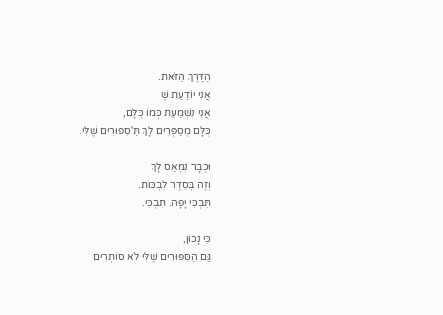הַדֶּרֶךְ הַזֹּאת.
אֲנִי יוֹדַעַת שֶׁ
אֲנִי נִשְׁמַעַת כְּמוֹ כֻּלָּם,
כֻּלָּם מְסַפְּרִים לָךְ תַּ'סִפּוּרִים שֶׁלִּי.

וּכְבָר נִמְאַס לָךְ
וְזֶה בְּסֵדֶר לִבְכּוֹת.
תִּבְכִּי יָפָה. תִּבְכִּי.

כִּי נָכוֹן,
גַּם הַסִּפּוּרִים שֶׁלִּי לֹא סוֹתְרִים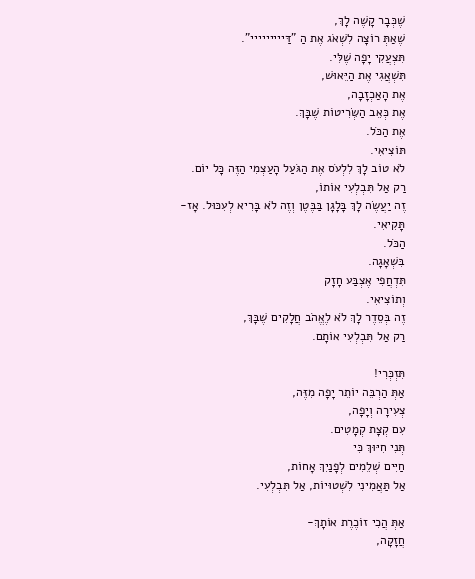שֶׁכְּבָר קָשֶׁה לָךְ,
שֶׁאַתְּ רוֹצָה לִשְׁאֹג אֶת הַ "דַּייייייייי".
תִּצְעֲקִי יָפָה שֶׁלִּי.
תִּשְׁאֲגִי אֶת הַיֵּאוּשׁ,
אֶת הָאַכְזָבָה,
אֶת כְּאֵב הַשְּׂרִיטוֹת שֶׁבָּךְ.
אֶת הַכֹּל.
תּוֹצִיאִי.
לֹא טוֹב לָךְ לִלְעֹס אֶת הַגֹּעַל הָעַצְמִי הַזֶּה כָּל יוֹם.
רַק אַל תִּבְלְעִי אוֹתוֹ,
זֶה יַעֲשֶׂה לָךְ בָּלָגָן בַּבֶּטֶן וְזֶה לֹא בָּרִיא לְעִכּוּל. אָז-
תָּקִיאִי.
הַכֹּל.
בִּשְׁאָגָה.
תִּדְחֲפִי אֶצְבַּע חָזָק
וְתוֹצִיאִי.
זֶה בְּסֵדֶר לָךְ לֹא לֶאֱהֹב חֲלָקִים שֶׁבָּךְ,
רַק אַל תִּבְלְעִי אוֹתָם.

תִּזְכְּרִי!
אַתְּ הַרְבֵּה יוֹתֵר יָפָה מִזֶּה,
צְעִירָה וְיָפָה,
עִם קְצָת קְמָטִים.
תְּנִי חִיּוּךְ כִּי
חַיִּים שְׁלֵמִים לְפָנַיִךְ אָחוֹת,
אַל תַּאֲמִינִי לִשְׁטוּיוֹת, אַל תִּבְלְעִי.

אַתְּ הֲכִי זוֹכֶרֶת אוֹתָךְ-
חֲזָקָה,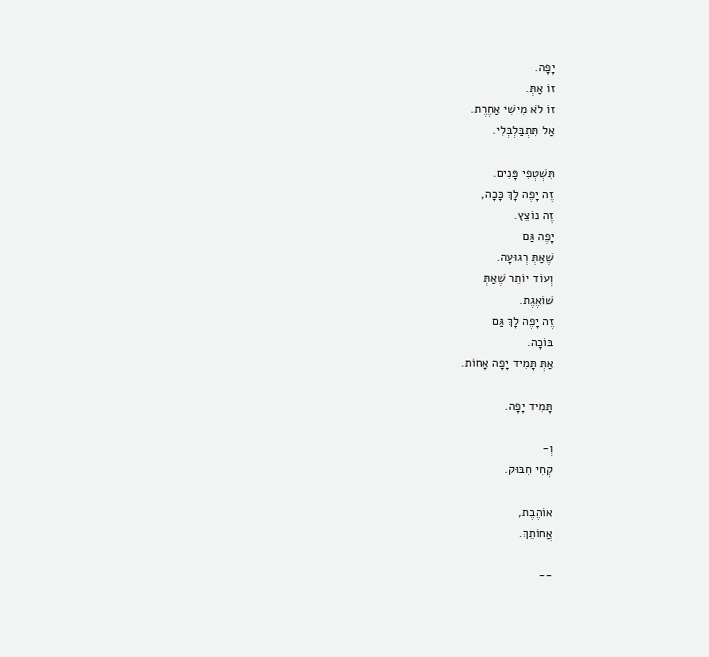יָפָה.
זוֹ אַתְּ.
זוֹ לֹא מִישִׁי אַחֶרֶת.
אַל תִּתְבַּלְבְּלִי.

תִּשְׁטְפִי פָּנִים.
זֶה יָפֶה לָךְ כָּכָה,
זֶה נוֹצֵץ.
יָפֶה גַּם
שֶׁאַתְּ רְגוּעָה.
וְעוֹד יוֹתֵר שֶׁאַתְּ
שׁוֹאֶגֶת.
זֶה יָפֶה לָךְ גַּם
בּוֹכָה.
אַתְּ תָּמִיד יָפָה אָחוֹת.

תָּמִיד יָפָה.

וְ-
קְחִי חִבּוּק.

אוֹהֶבֶת,
אֲחוֹתֵךְ.

--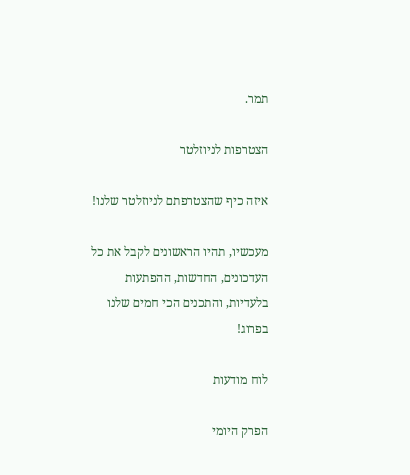תמר.

הצטרפות לניוזלטר

איזה כיף שהצטרפתם לניוזלטר שלנו!

מעכשיו, תהיו הראשונים לקבל את כל העדכונים, החדשות, ההפתעות בלעדיות, והתכנים הכי חמים שלנו בפרוג!

לוח מודעות

הפרק היומי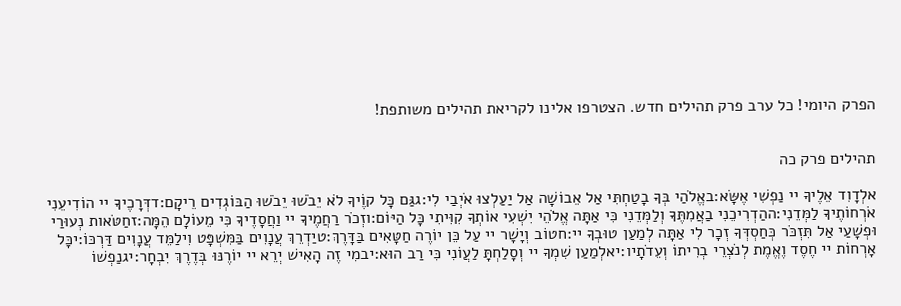הפרק היומי! כל ערב פרק תהילים חדש. הצטרפו אלינו לקריאת תהילים משותפת!


תהילים פרק כה

אלְדָוִד אֵלֶיךָ יי נַפְשִׁי אֶשָּׂא:באֱלֹהַי בְּךָ בָטַחְתִּי אַל אֵבוֹשָׁה אַל יַעַלְצוּ אֹיְבַי לִי:גגַּם כָּל קוֶֹיךָ לֹא יֵבֹשׁוּ יֵבֹשׁוּ הַבּוֹגְדִים רֵיקָם:דדְּרָכֶיךָ יי הוֹדִיעֵנִי אֹרְחוֹתֶיךָ לַמְּדֵנִי:ההַדְרִיכֵנִי בַאֲמִתֶּךָ וְלַמְּדֵנִי כִּי אַתָּה אֱלֹהֵי יִשְׁעִי אוֹתְךָ קִוִּיתִי כָּל הַיּוֹם:וזְכֹר רַחֲמֶיךָ יי וַחֲסָדֶיךָ כִּי מֵעוֹלָם הֵמָּה:זחַטֹּאות נְעוּרַי וּפְשָׁעַי אַל תִּזְכֹּר כְּחַסְדְּךָ זְכָר לִי אַתָּה לְמַעַן טוּבְךָ יי:חטוֹב וְיָשָׁר יי עַל כֵּן יוֹרֶה חַטָּאִים בַּדָּרֶךְ:טיַדְרֵךְ עֲנָוִים בַּמִּשְׁפָּט וִילַמֵּד עֲנָוִים דַּרְכּוֹ:יכָּל אָרְחוֹת יי חֶסֶד וֶאֱמֶת לְנֹצְרֵי בְרִיתוֹ וְעֵדֹתָיו:יאלְמַעַן שִׁמְךָ יי וְסָלַחְתָּ לַעֲוֹנִי כִּי רַב הוּא:יבמִי זֶה הָאִישׁ יְרֵא יי יוֹרֶנּוּ בְּדֶרֶךְ יִבְחָר:יגנַפְשׁוֹ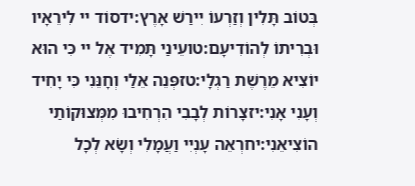בְּטוֹב תָּלִין וְזַרְעוֹ יִירַשׁ אָרֶץ:ידסוֹד יי לִירֵאָיו וּבְרִיתוֹ לְהוֹדִיעָם:טועֵינַי תָּמִיד אֶל יי כִּי הוּא יוֹצִיא מֵרֶשֶׁת רַגְלָי:טזפְּנֵה אֵלַי וְחָנֵּנִי כִּי יָחִיד וְעָנִי אָנִי:יזצָרוֹת לְבָבִי הִרְחִיבוּ מִמְּצוּקוֹתַי הוֹצִיאֵנִי:יחרְאֵה עָנְיִי וַעֲמָלִי וְשָׂא לְכָל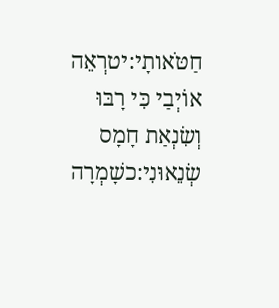חַטֹּאותָי:יטרְאֵה אוֹיְבַי כִּי רָבּוּ וְשִׂנְאַת חָמָס שְׂנֵאוּנִי:כשָׁמְרָה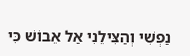נַפְשִׁי וְהַצִּילֵנִי אַל אֵבוֹשׁ כִּי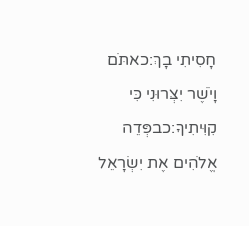חָסִיתִי בָךְ:כאתֹּם וָיֹשֶׁר יִצְּרוּנִי כִּי קִוִּיתִיךָ:כבפְּדֵה אֱלֹהִים אֶת יִשְׂרָאֵל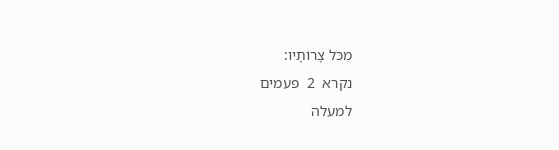מִכֹּל צָרוֹתָיו:
נקרא  2  פעמים
למעלה